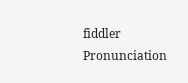fiddler
Pronunciation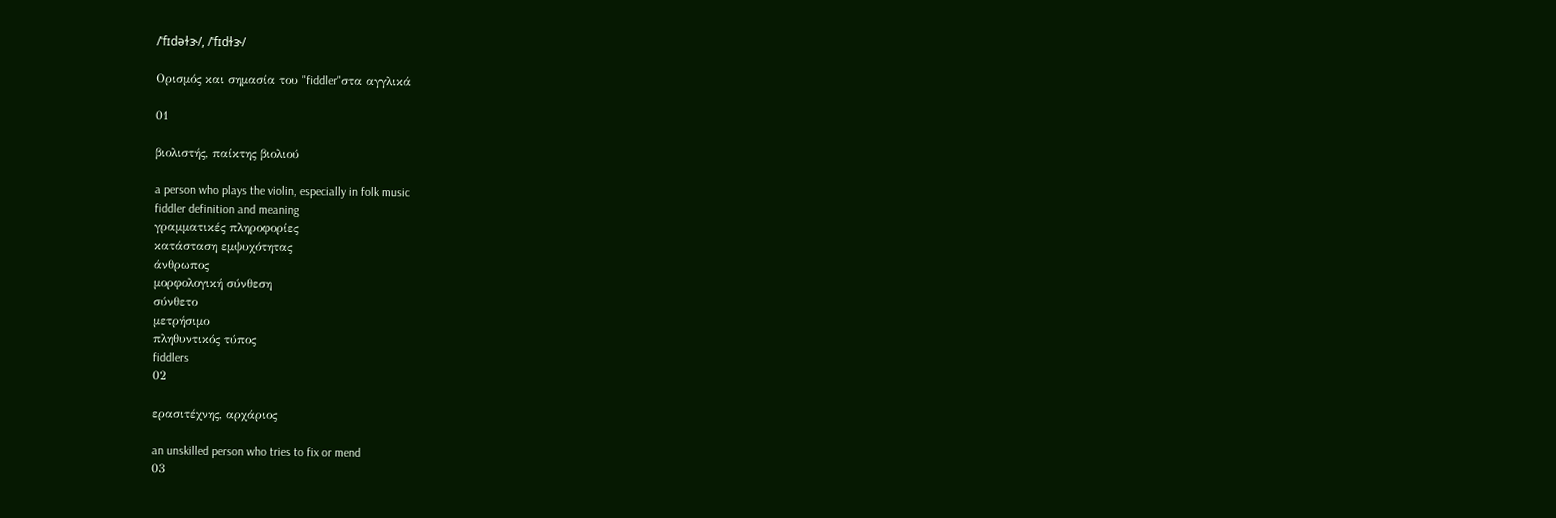/ˈfɪdəɫɝ/, /ˈfɪdɫɝ/

Ορισμός και σημασία του "fiddler"στα αγγλικά

01

βιολιστής, παίκτης βιολιού

a person who plays the violin, especially in folk music
fiddler definition and meaning
γραμματικές πληροφορίες
κατάσταση εμψυχότητας
άνθρωπος
μορφολογική σύνθεση
σύνθετο
μετρήσιμο
πληθυντικός τύπος
fiddlers
02

ερασιτέχνης, αρχάριος

an unskilled person who tries to fix or mend
03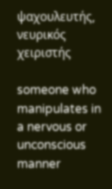ψαχουλευτής, νευρικός χειριστής

someone who manipulates in a nervous or unconscious manner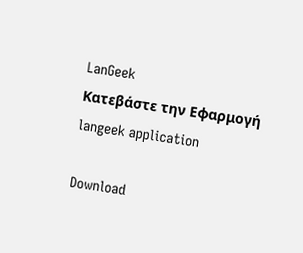LanGeek
Κατεβάστε την Εφαρμογή
langeek application

Download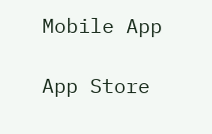Mobile App

App Store